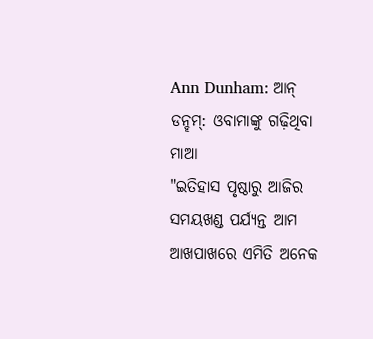Ann Dunham: ଆନ୍ ଡନ୍ହମ୍: ଓବାମାଙ୍କୁ ଗଢ଼ିଥିବା ମାଆ
"ଇତିହାସ ପୃଷ୍ଠାରୁ ଆଜିର ସମୟଖଣ୍ଡ ପର୍ଯ୍ୟନ୍ତ ଆମ ଆଖପାଖରେ ଏମିତି ଅନେକ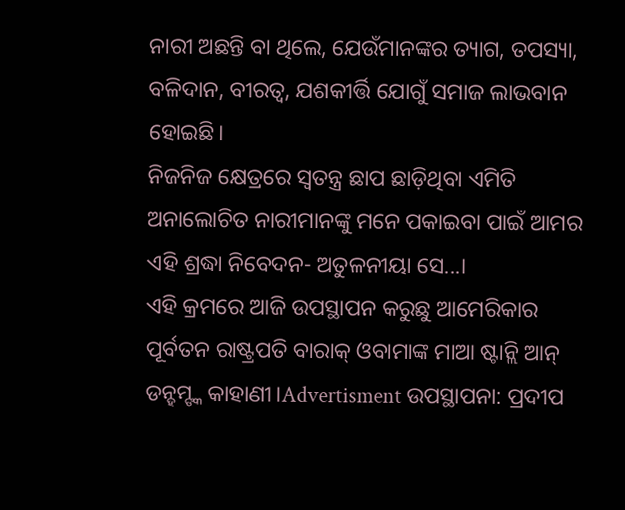ନାରୀ ଅଛନ୍ତି ବା ଥିଲେ, ଯେଉଁମାନଙ୍କର ତ୍ୟାଗ, ତପସ୍ୟା, ବଳିଦାନ, ବୀରତ୍ୱ, ଯଶକୀର୍ତ୍ତି ଯୋଗୁଁ ସମାଜ ଲାଭବାନ ହୋଇଛି।
ନିଜନିଜ କ୍ଷେତ୍ରରେ ସ୍ବତନ୍ତ୍ର ଛାପ ଛାଡ଼ିଥିବା ଏମିତି ଅନାଲୋଚିତ ନାରୀମାନଙ୍କୁ ମନେ ପକାଇବା ପାଇଁ ଆମର ଏହି ଶ୍ରଦ୍ଧା ନିବେଦନ- ଅତୁଳନୀୟା ସେ...।
ଏହି କ୍ରମରେ ଆଜି ଉପସ୍ଥାପନ କରୁଛୁ ଆମେରିକାର ପୂର୍ବତନ ରାଷ୍ଟ୍ରପତି ବାରାକ୍ ଓବାମାଙ୍କ ମାଆ ଷ୍ଟାନ୍ଲି ଆନ୍ ଡନ୍ହମ୍ଙ୍କ କାହାଣୀ।Advertisment ଉପସ୍ଥାପନା: ପ୍ରଦୀପ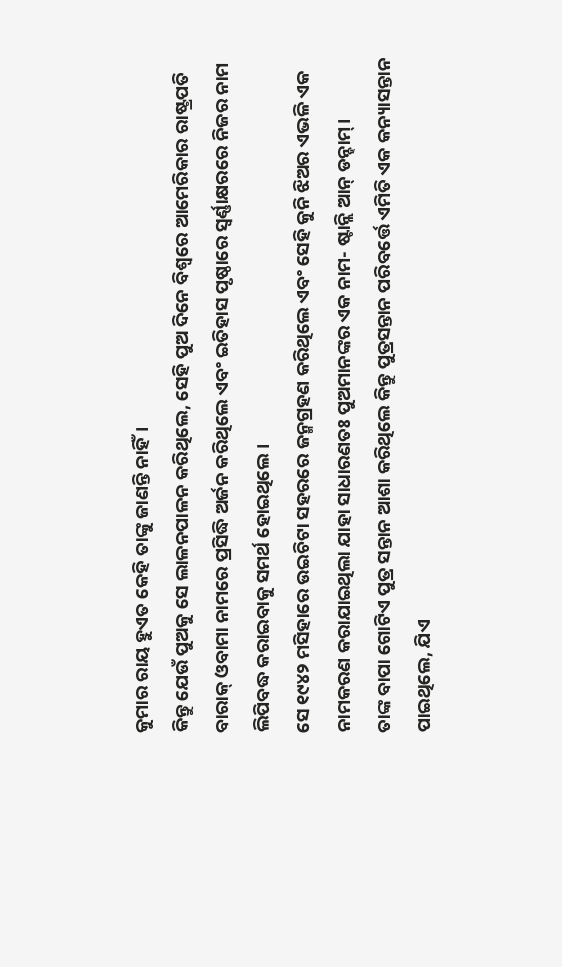କୁମାର ରାୟ ହୁଏତ କେହି ତାଙ୍କୁ ଜାଣନ୍ତି ନାହିଁ।
କିନ୍ତୁ ଯେଉଁ ପୁଅକୁ ସେ ଲାଳନପାଳନ କରିଥିଲେ, ସେହି ପୁଅ ଦିନେ ବିଶ୍ବରେ ଆମେରିକାର ରାଷ୍ଟ୍ରପତି ବାରାକ୍ ଓବାମା ନାମରେ ପ୍ରସିଦ୍ଧି ଅର୍ଜନ କରିଥିଲେ ଏବଂ ଇତିହାସ ପୃଷ୍ଠାରେ ସ୍ବର୍ଣ୍ଣାକ୍ଷରରେ ନିଜର ନାମ ଲିପିବଦ୍ଧ କରାଇବାକୁ ସମର୍ଥ ହୋଇଥିଲେ।
ସେ ୧୯୪୨ ମସିହାରେ ଉଇଚିଟା ସହରରେ ଜନ୍ମଗ୍ରହଣ କରିଥିଲେ ଏବଂ ସେହି କୁନି ଝିଅର ଏଭଳି ଏକ ନାମକରଣ କରାଯାଇଥିଲା ଯାହା ସାଧାରଣତଃ ପୁଅମାନଙ୍କର ଏକ ନାମ- ଷ୍ଟାନ୍ଲି ଆନ୍ ଡନ୍ହାମ୍।
ତାଙ୍କ ବାପା ଗୋଟିଏ ପୁତ୍ର ସନ୍ତାନ ଆଶା କରିଥିଲେ କିନ୍ତୁ ପୁତ୍ରସନ୍ତାନ ପରିବର୍ତ୍ତେ ଏମିତି ଏକ କନ୍ୟାସନ୍ତାନ ପାଇଥିଲେ, ଯିଏ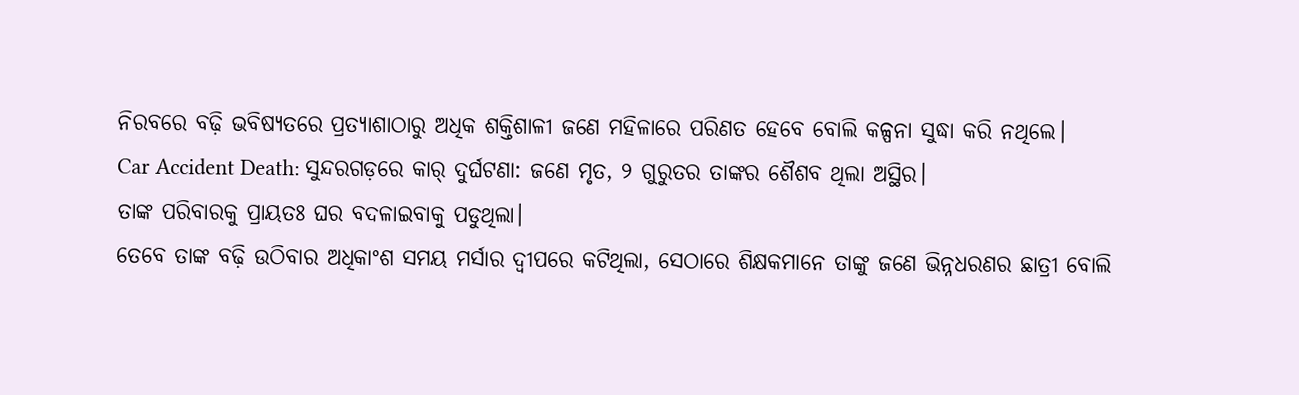ନିରବରେ ବଢ଼ି ଭବିଷ୍ୟତରେ ପ୍ରତ୍ୟାଶାଠାରୁ ଅଧିକ ଶକ୍ତିଶାଳୀ ଜଣେ ମହିଳାରେ ପରିଣତ ହେବେ ବୋଲି କଳ୍ପନା ସୁଦ୍ଧା କରି ନଥିଲେ।
Car Accident Death: ସୁନ୍ଦରଗଡ଼ରେ କାର୍ ଦୁର୍ଘଟଣା: ଜଣେ ମୃତ, ୨ ଗୁରୁତର ତାଙ୍କର ଶୈଶବ ଥିଲା ଅସ୍ଥିର।
ତାଙ୍କ ପରିବାରକୁ ପ୍ରାୟତଃ ଘର ବଦଳାଇବାକୁ ପଡୁଥିଲା।
ତେବେ ତାଙ୍କ ବଢ଼ି ଉଠିବାର ଅଧିକାଂଶ ସମୟ ମର୍ସାର ଦ୍ବୀପରେ କଟିଥିଲା, ସେଠାରେ ଶିକ୍ଷକମାନେ ତାଙ୍କୁ ଜଣେ ଭିନ୍ନଧରଣର ଛାତ୍ରୀ ବୋଲି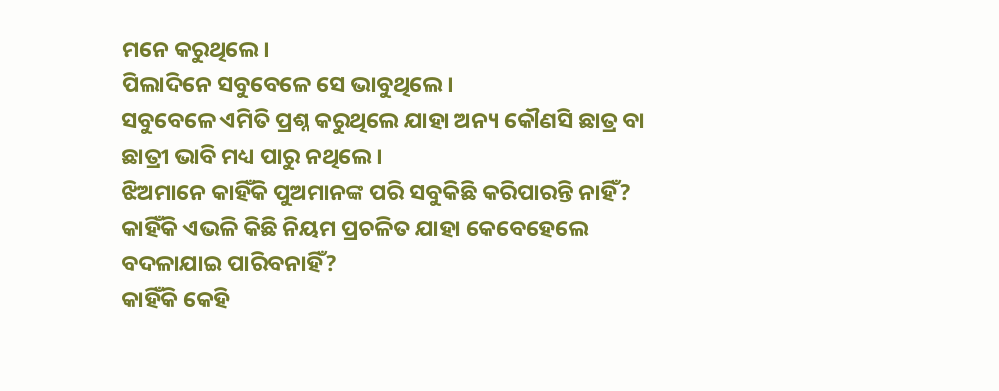ମନେ କରୁଥିଲେ।
ପିଲାଦିନେ ସବୁବେଳେ ସେ ଭାବୁଥିଲେ।
ସବୁବେଳେ ଏମିତି ପ୍ରଶ୍ନ କରୁଥିଲେ ଯାହା ଅନ୍ୟ କୌଣସି ଛାତ୍ର ବା ଛାତ୍ରୀ ଭାବି ମଧ୍ୟ ପାରୁ ନଥିଲେ।
ଝିଅମାନେ କାହିଁକି ପୁଅମାନଙ୍କ ପରି ସବୁକିଛି କରିପାରନ୍ତି ନାହିଁ?
କାହିଁକି ଏଭଳି କିଛି ନିୟମ ପ୍ରଚଳିତ ଯାହା କେବେହେଲେ ବଦଳାଯାଇ ପାରିବନାହିଁ?
କାହିଁକି କେହି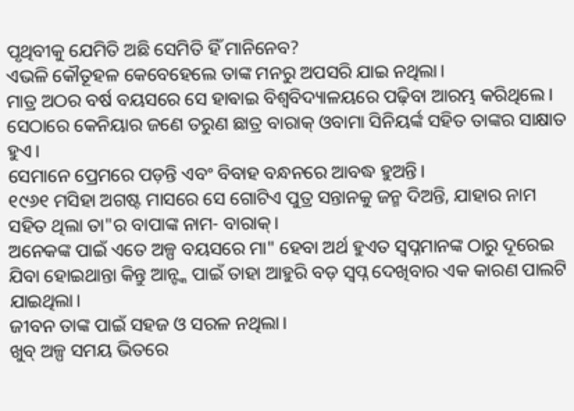ପୃଥିବୀକୁ ଯେମିତି ଅଛି ସେମିତି ହିଁ ମାନିନେବ?
ଏଭଳି କୌତୂହଳ କେବେହେଲେ ତାଙ୍କ ମନରୁ ଅପସରି ଯାଇ ନଥିଲା।
ମାତ୍ର ଅଠର ବର୍ଷ ବୟସରେ ସେ ହାଵାଇ ବିଶ୍ୱବିଦ୍ୟାଳୟରେ ପଢ଼ିବା ଆରମ୍ଭ କରିଥିଲେ।
ସେଠାରେ କେନିୟାର ଜଣେ ତରୁଣ ଛାତ୍ର ବାରାକ୍ ଓବାମା ସିନିୟର୍ଙ୍କ ସହିତ ତାଙ୍କର ସାକ୍ଷାତ ହୁଏ।
ସେମାନେ ପ୍ରେମରେ ପଡ଼ନ୍ତି ଏବଂ ବିବାହ ବନ୍ଧନରେ ଆବଦ୍ଧ ହୁଅନ୍ତି।
୧୯୬୧ ମସିହା ଅଗଷ୍ଟ ମାସରେ ସେ ଗୋଟିଏ ପୁତ୍ର ସନ୍ତାନକୁ ଜନ୍ମ ଦିଅନ୍ତି, ଯାହାର ନାମ ସହିତ ଥିଲା ତା"ର ବାପାଙ୍କ ନାମ- ବାରାକ୍।
ଅନେକଙ୍କ ପାଇଁ ଏତେ ଅଳ୍ପ ବୟସରେ ମା" ହେବା ଅର୍ଥ ହୁଏତ ସ୍ବପ୍ନମାନଙ୍କ ଠାରୁ ଦୂରେଇ ଯିବା ହୋଇଥାନ୍ତା କିନ୍ତୁ ଆନ୍ଙ୍କ ପାଇଁ ତାହା ଆହୁରି ବଡ଼ ସ୍ବପ୍ନ ଦେଖିବାର ଏକ କାରଣ ପାଲଟି ଯାଇଥିଲା।
ଜୀବନ ତାଙ୍କ ପାଇଁ ସହଜ ଓ ସରଳ ନଥିଲା।
ଖୁବ୍ ଅଳ୍ପ ସମୟ ଭିତରେ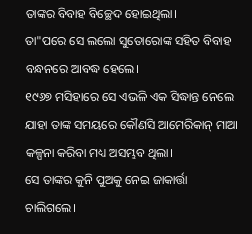ତାଙ୍କର ବିବାହ ବିଚ୍ଛେଦ ହୋଇଥିଲା।
ତା"ପରେ ସେ ଲଲୋ ସୁତୋରୋଙ୍କ ସହିତ ବିବାହ ବନ୍ଧନରେ ଆବଦ୍ଧ ହେଲେ।
୧୯୬୭ ମସିହାରେ ସେ ଏଭଳି ଏକ ସିଦ୍ଧାନ୍ତ ନେଲେ ଯାହା ତାଙ୍କ ସମୟରେ କୌଣସି ଆମେରିକାନ୍ ମାଆ କଳ୍ପନା କରିବା ମଧ୍ୟ ଅସମ୍ଭବ ଥିଲା।
ସେ ତାଙ୍କର କୁନି ପୁଅକୁ ନେଇ ଜାକାର୍ତ୍ତା ଚାଲିଗଲେ।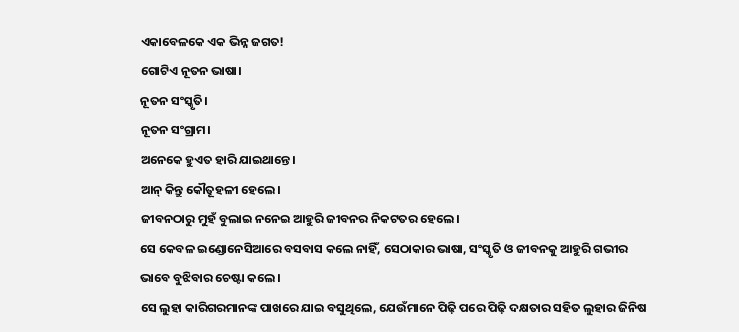ଏକାବେଳକେ ଏକ ଭିନ୍ନ ଜଗତ!
ଗୋଟିଏ ନୂତନ ଭାଷା।
ନୂତନ ସଂସ୍କୃତି।
ନୂତନ ସଂଗ୍ରାମ।
ଅନେକେ ହୁଏତ ହାରି ଯାଇଥାନ୍ତେ।
ଆନ୍ କିନ୍ତୁ କୌତୂହଳୀ ହେଲେ।
ଜୀବନଠାରୁ ମୁହଁ ବୁଲାଇ ନନେଇ ଆହୁରି ଜୀବନର ନିକଟତର ହେଲେ।
ସେ କେବଳ ଇଣ୍ଡୋନେସିଆରେ ବସବାସ କଲେ ନାହିଁ, ସେଠାକାର ଭାଷା, ସଂସ୍କୃତି ଓ ଜୀବନକୁ ଆହୁରି ଗଭୀର ଭାବେ ବୁଝିବାର ଚେଷ୍ଟା କଲେ।
ସେ ଲୁହା କାରିଗରମାନଙ୍କ ପାଖରେ ଯାଇ ବସୁଥିଲେ, ଯେଉଁମାନେ ପିଢ଼ି ପରେ ପିଢ଼ି ଦକ୍ଷତାର ସହିତ ଲୁହାର ଜିନିଷ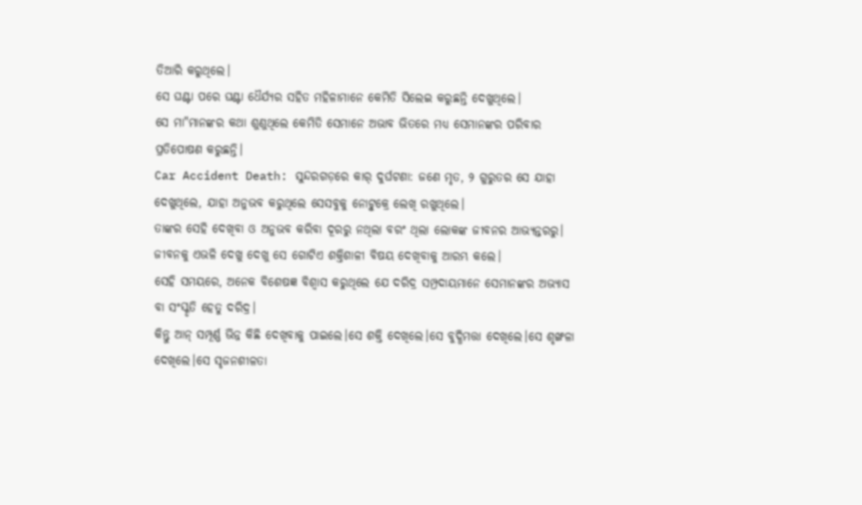ତିଆରି କରୁଥିଲେ।
ସେ ଘଣ୍ଟା ପରେ ଘଣ୍ଟା ଧୈର୍ଯ୍ୟର ସହିତ ମହିଳାମାନେ କେମିତି ସିଲେଇ କରୁଛନ୍ତି ଦେଖୁଥିଲେ।
ସେ ମା"ମାନଙ୍କର କଥା ଶୁଣୁଥିଲେ କେମିତି ସେମାନେ ଅଭାବ ଭିତରେ ମଧ୍ୟ ସେମାନଙ୍କର ପରିବାର ପ୍ରତିପୋଷଣ କରୁଛନ୍ତି।
Car Accident Death: ସୁନ୍ଦରଗଡ଼ରେ କାର୍ ଦୁର୍ଘଟଣା: ଜଣେ ମୃତ, ୨ ଗୁରୁତର ସେ ଯାହା ଦେଖୁଥିଲେ, ଯାହା ଅନୁଭବ କରୁଥିଲେ ସେସବୁକୁ ନୋଟ୍ବୁକ୍ରେ ଲେଖି ରଖୁଥିଲେ।
ତାଙ୍କର ସେହି ଦେଖିବା ଓ ଅନୁଭବ କରିବା ଦୂରରୁ ନଥିଲା ବରଂ ଥିଲା ଲୋକଙ୍କ ଜୀବନର ଆଭ୍ୟନ୍ତରରୁ।
ଜୀବନକୁ ଏଭଳି ଦେଖୁ ଦେଖୁ ସେ ଗୋଟିଏ ଶକ୍ତିଶାଳୀ ବିଷୟ ଦେଖିବାକୁ ଆରମ୍ଭ କଲେ।
ସେହି ସମୟରେ, ଅନେକ ବିଶେଷଜ୍ଞ ବିଶ୍ବାସ କରୁଥିଲେ ଯେ ଦରିଦ୍ର ସମ୍ପ୍ରଦାୟମାନେ ସେମାନଙ୍କର ଅଭ୍ୟାସ ବା ସଂସ୍କୃତି ହେତୁ ଦରିଦ୍ର।
କିନ୍ତୁ ଆନ୍ ସମ୍ପୂର୍ଣ୍ଣ ଭିନ୍ନ କିଛି ଦେଖିବାକୁ ପାଇଲେ।ସେ ଶକ୍ତି ଦେଖିଲେ।ସେ ବୁଦ୍ଧିମତ୍ତା ଦେଖିଲେ।ସେ ଶୃଙ୍ଖଳା ଦେଖିଲେ।ସେ ସୃଜନଶୀଳତା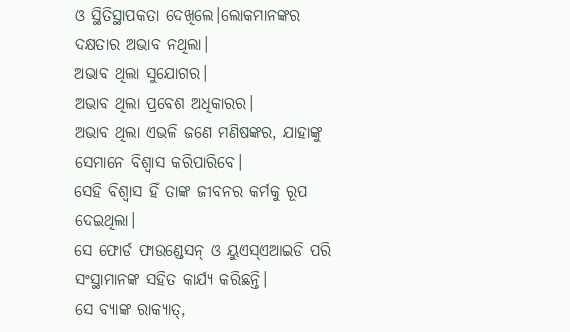ଓ ସ୍ଥିତିସ୍ଥାପକତା ଦେଖିଲେ।ଲୋକମାନଙ୍କର ଦକ୍ଷତାର ଅଭାବ ନଥିଲା।
ଅଭାବ ଥିଲା ସୁଯୋଗର।
ଅଭାବ ଥିଲା ପ୍ରବେଶ ଅଧିକାରର।
ଅଭାବ ଥିଲା ଏଭଳି ଜଣେ ମଣିଷଙ୍କର, ଯାହାଙ୍କୁ ସେମାନେ ବିଶ୍ୱାସ କରିପାରିବେ।
ସେହି ବିଶ୍ବାସ ହିଁ ତାଙ୍କ ଜୀବନର କର୍ମକୁ ରୂପ ଦେଇଥିଲା।
ସେ ଫୋର୍ଡ ଫାଉଣ୍ଡେସନ୍ ଓ ୟୁଏସ୍ଏଆଇଡି ପରି ସଂସ୍ଥାମାନଙ୍କ ସହିତ କାର୍ଯ୍ୟ କରିଛନ୍ତି।
ସେ ବ୍ୟାଙ୍କ ରାକ୍ୟାତ୍,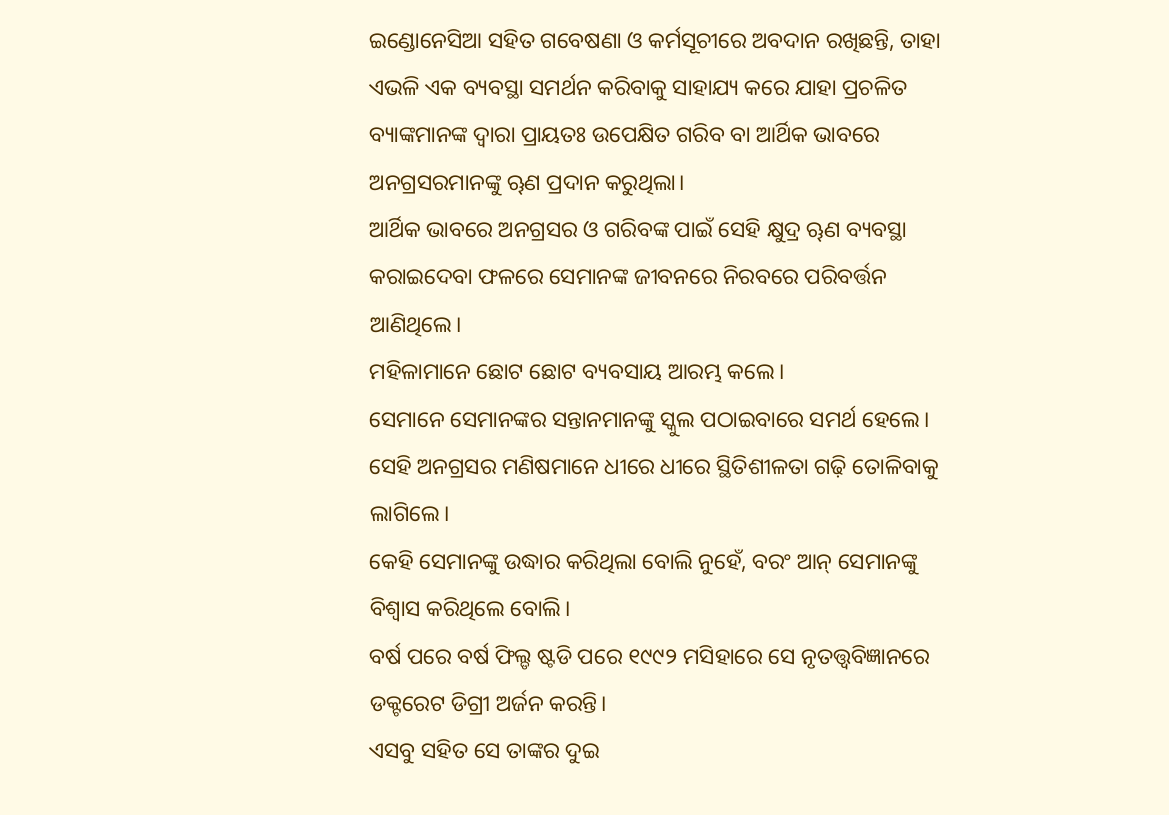ଇଣ୍ଡୋନେସିଆ ସହିତ ଗବେଷଣା ଓ କର୍ମସୂଚୀରେ ଅବଦାନ ରଖିଛନ୍ତି, ତାହା ଏଭଳି ଏକ ବ୍ୟବସ୍ଥା ସମର୍ଥନ କରିବାକୁ ସାହାଯ୍ୟ କରେ ଯାହା ପ୍ରଚଳିତ ବ୍ୟାଙ୍କମାନଙ୍କ ଦ୍ୱାରା ପ୍ରାୟତଃ ଉପେକ୍ଷିତ ଗରିବ ବା ଆର୍ଥିକ ଭାବରେ ଅନଗ୍ରସରମାନଙ୍କୁ ୠଣ ପ୍ରଦାନ କରୁଥିଲା।
ଆର୍ଥିକ ଭାବରେ ଅନଗ୍ରସର ଓ ଗରିବଙ୍କ ପାଇଁ ସେହି କ୍ଷୁଦ୍ର ୠଣ ବ୍ୟବସ୍ଥା କରାଇଦେବା ଫଳରେ ସେମାନଙ୍କ ଜୀବନରେ ନିରବରେ ପରିବର୍ତ୍ତନ ଆଣିଥିଲେ।
ମହିଳାମାନେ ଛୋଟ ଛୋଟ ବ୍ୟବସାୟ ଆରମ୍ଭ କଲେ।
ସେମାନେ ସେମାନଙ୍କର ସନ୍ତାନମାନଙ୍କୁ ସ୍କୁଲ ପଠାଇବାରେ ସମର୍ଥ ହେଲେ।
ସେହି ଅନଗ୍ରସର ମଣିଷମାନେ ଧୀରେ ଧୀରେ ସ୍ଥିତିଶୀଳତା ଗଢ଼ି ତୋଳିବାକୁ ଲାଗିଲେ।
କେହି ସେମାନଙ୍କୁ ଉଦ୍ଧାର କରିଥିଲା ବୋଲି ନୁହେଁ, ବରଂ ଆନ୍ ସେମାନଙ୍କୁ ବିଶ୍ବାସ କରିଥିଲେ ବୋଲି।
ବର୍ଷ ପରେ ବର୍ଷ ଫିଲ୍ଡ ଷ୍ଟଡି ପରେ ୧୯୯୨ ମସିହାରେ ସେ ନୃତତ୍ତ୍ବବିଜ୍ଞାନରେ ଡକ୍ଟରେଟ ଡିଗ୍ରୀ ଅର୍ଜନ କରନ୍ତି।
ଏସବୁ ସହିତ ସେ ତାଙ୍କର ଦୁଇ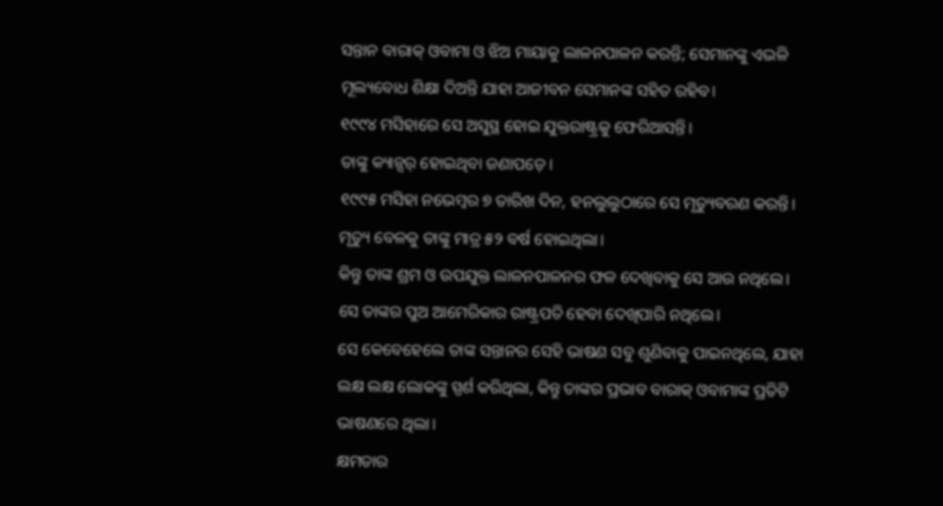ସନ୍ତାନ ବାରାକ୍ ଓବାମା ଓ ଝିଅ ମାୟାକୁ ଲାଳନପାଳନ କରନ୍ତି; ସେମାନଙ୍କୁ ଏଭଳି ମୂଲ୍ୟବୋଧ ଶିକ୍ଷା ଦିଅନ୍ତି ଯାହା ଆଜୀବନ ସେମାନଙ୍କ ସହିତ ରହିବ।
୧୯୯୪ ମସିହାରେ ସେ ଅସୁସ୍ଥ ହୋଇ ଯୁକ୍ତରାଷ୍ଟ୍ରକୁ ଫେରିଆସନ୍ତି।
ତାଙ୍କୁ କ୍ୟାନ୍ସର୍ ହୋଇଥିବା ଜଣାପଡ଼େ।
୧୯୯୫ ମସିହା ନଭେମ୍ବର ୭ ତାରିଖ ଦିନ, ହନଲୁଲୁଠାରେ ସେ ମୃତ୍ୟୁବରଣ କରନ୍ତି।
ମୃତ୍ୟୁ ବେଳକୁ ତାଙ୍କୁ ମାତ୍ର ୫୨ ବର୍ଷ ହୋଇଥିଲା।
କିନ୍ତୁ ତାଙ୍କ ଶ୍ରମ ଓ ଉପଯୁକ୍ତ ଲାଳନପାଳନର ଫଳ ଦେଖିବାକୁ ସେ ଆଉ ନଥିଲେ।
ସେ ତାଙ୍କର ପୁଅ ଆମେରିକାର ରାଷ୍ଟ୍ରପତି ହେବା ଦେଖିପାରି ନଥିଲେ।
ସେ କେବେହେଲେ ତାଙ୍କ ସନ୍ତାନର ସେହି ଭାଷଣ ସବୁ ଶୁଣିବାକୁ ପାଇନଥିଲେ, ଯାହା ଲକ୍ଷ ଲକ୍ଷ ଲୋକଙ୍କୁ ସ୍ପର୍ଶ କରିଥିଲା, କିନ୍ତୁ ତାଙ୍କର ପ୍ରଭାବ ବାରାକ୍ ଓବାମାଙ୍କ ପ୍ରତିଟି ଭାଷଣରେ ଥିଲା।
କ୍ଷମତାର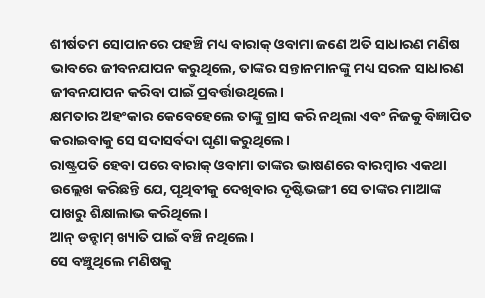ଶୀର୍ଷତମ ସୋପାନରେ ପହଞ୍ଚି ମଧ୍ୟ ବାରାକ୍ ଓବାମା ଜଣେ ଅତି ସାଧାରଣ ମଣିଷ ଭାବରେ ଜୀବନଯାପନ କରୁଥିଲେ, ତାଙ୍କର ସନ୍ତାନମାନଙ୍କୁ ମଧ୍ୟ ସରଳ ସାଧାରଣ ଜୀବନଯାପନ କରିବା ପାଇଁ ପ୍ରବର୍ତ୍ତାଉଥିଲେ।
କ୍ଷମତାର ଅହଂକାର କେବେହେଲେ ତାଙ୍କୁ ଗ୍ରାସ କରି ନଥିଲା ଏବଂ ନିଜକୁ ବିଜ୍ଞାପିତ କରାଇବାକୁ ସେ ସଦାସର୍ବଦା ଘୃଣା କରୁଥିଲେ।
ରାଷ୍ଟ୍ରପତି ହେବା ପରେ ବାରାକ୍ ଓବାମା ତାଙ୍କର ଭାଷଣରେ ବାରମ୍ବାର ଏକଥା ଉଲ୍ଲେଖ କରିଛନ୍ତି ଯେ, ପୃଥିବୀକୁ ଦେଖିବାର ଦୃଷ୍ଟିଭଙ୍ଗୀ ସେ ତାଙ୍କର ମାଆଙ୍କ ପାଖରୁ ଶିକ୍ଷାଲାଭ କରିଥିଲେ।
ଆନ୍ ଡନ୍ହାମ୍ ଖ୍ୟାତି ପାଇଁ ବଞ୍ଚି ନଥିଲେ।
ସେ ବଞ୍ଚୁଥିଲେ ମଣିଷକୁ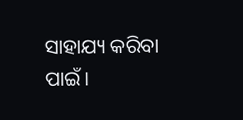ସାହାଯ୍ୟ କରିବା ପାଇଁ।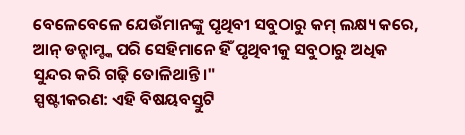ବେଳେବେଳେ ଯେଉଁମାନଙ୍କୁ ପୃଥିବୀ ସବୁଠାରୁ କମ୍ ଲକ୍ଷ୍ୟ କରେ, ଆନ୍ ଡନ୍ହାମ୍ଙ୍କ ପରି ସେହିମାନେ ହିଁ ପୃଥିବୀକୁ ସବୁଠାରୁ ଅଧିକ ସୁନ୍ଦର କରି ଗଢ଼ି ତୋଳିଥାନ୍ତି।"
ସ୍ପଷ୍ଟୀକରଣ: ଏହି ବିଷୟବସ୍ତୁଟି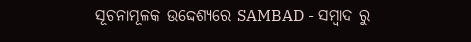ସୂଚନାମୂଳକ ଉଦ୍ଦେଶ୍ୟରେ SAMBAD - ସମ୍ବାଦ ରୁ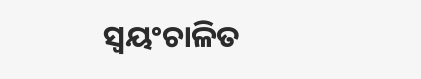ସ୍ୱୟଂଚାଳିତ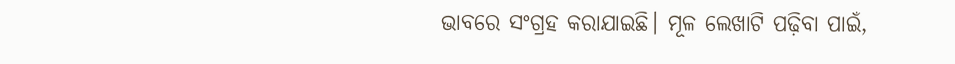ଭାବରେ ସଂଗ୍ରହ କରାଯାଇଛି। ମୂଳ ଲେଖାଟି ପଢ଼ିବା ପାଇଁ,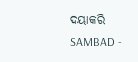ଦୟାକରି SAMBAD -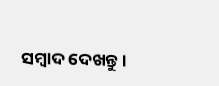ସମ୍ବାଦ ଦେଖନ୍ତୁ।